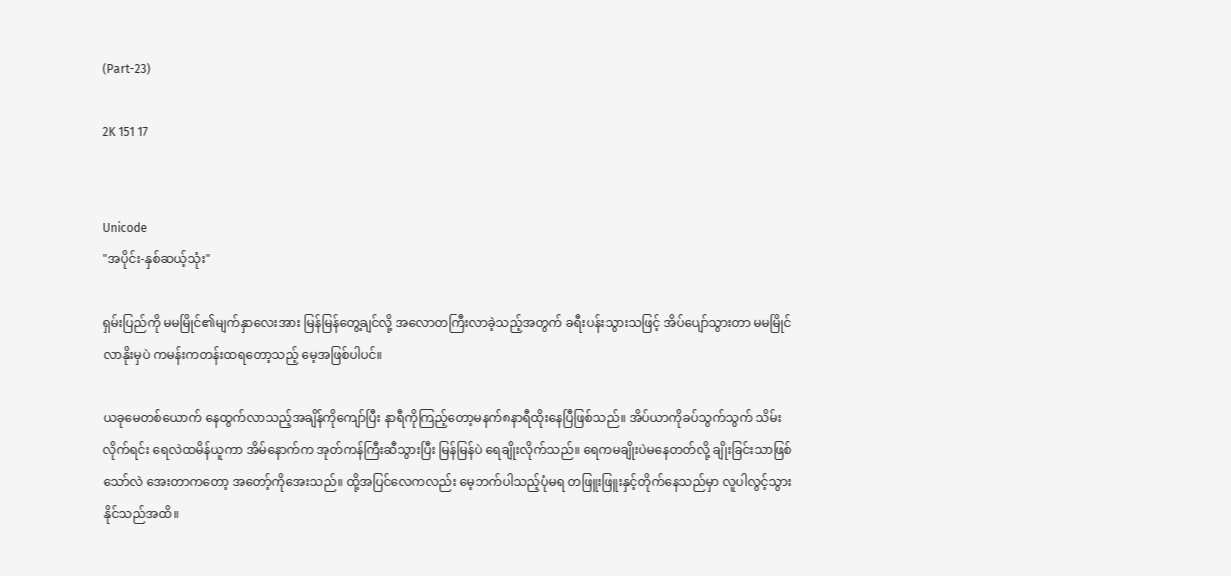(Part-23)

2K 151 17


Unicode
"အပိုင်း-နှစ်ဆယ့်သုံး"

ရှမ်းပြည်ကို မမမြိုင်၏မျက်နှာလေးအား မြန်မြန်တွေ့ချင်လို့ အလောတကြီးလာခဲ့သည့်အတွက် ခရီးပန်းသွားသဖြင့် အိပ်ပျော်သွားတာ မမမြိုင်လာနိုးမှပဲ ကမန်းကတန်းထရတော့သည့် မေ့အဖြစ်ပါပင်။

ယခုမေတစ်ယောက် နေထွက်လာသည့်အချိန်ကိုကျော်ပြီး နာရီကိုကြည့်တော့မနက်၈နာရီထိုးနေပြီဖြစ်သည်။ အိပ်ယာကိုခပ်သွက်သွက် သိမ်းလိုက်ရင်း ရေလဲထမိန်ယူကာ အိမ်နောက်က အုတ်ကန်ကြီးဆီသွားပြီး မြန်မြန်ပဲ ရေချိုးလိုက်သည်။ ရေကမချိုးပဲမနေတတ်လို့ ချိုးခြင်းသာဖြစ်သော်လဲ အေးတာကတော့ အတော့်ကိုအေးသည်။ ထို့အပြင်လေကလည်း မေ့ဘက်ပါသည့်ပုံမရ တဖြူးဖြူးနှင့်တိုက်နေသည်မှာ လူပါလွင့်သွားနိုင်သည်အထိ။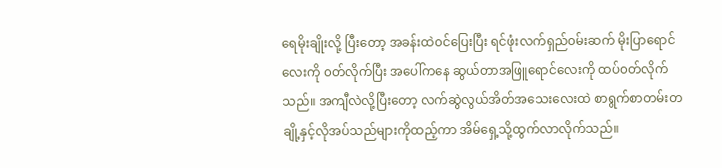ရေမိုးချိုးလို့ ပြီးတော့ အခန်းထဲ၀င်ပြေးပြီး ရင်ဖုံးလက်ရှည်၀မ်းဆက် မိုးပြာရောင်လေးကို ၀တ်လိုက်ပြီး အပေါ်ကနေ ဆွယ်တာအဖြူရောင်လေးကို ထပ်၀တ်လိုက်သည်။ အကျီလဲလို့ပြီးတော့ လက်ဆွဲလွယ်အိတ်အသေးလေးထဲ စာရွက်စာတမ်းတချို့နှင့်လိုအပ်သည်များကိုထည့်ကာ အိမ်ရှေ့သို့ထွက်လာလိုက်သည်။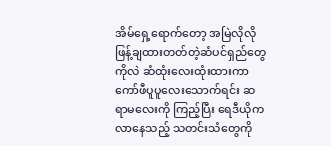အိမ်ရှေ့ရောက်တော့ အမြဲလိုလိုဖြန့်ချထားတတ်တဲ့ဆံပင်ရှည်တွေကိုလဲ ဆံထုံးလေးထုံးထားကာ ကော်ဖီပူပူလေးသောက်ရင်း ဆရာမလေးကို ကြည့်ပြီး ရေဒီယိုကလာနေသည့် သတင်းသံတွေကို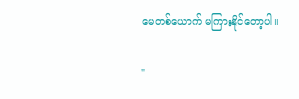မေတစ်ယောက် မကြားနိုင်တော့ပါ။

"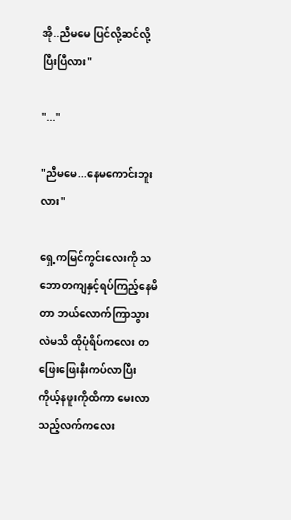အို..ညီမမေ ပြင်လို့ဆင်လို့ပြီးပြီလား"

"..."

"ညီမမေ...နေမကောင်းဘူးလား"

ရှေ့ကမြင်ကွင်းလေးကို သဘောတကျနှင့်ရပ်ကြည့်နေမိတာ ဘယ်လောက်ကြာသွားလဲမသိ ထိုပုံရိပ်ကလေး တဖြေးဖြေးနီးကပ်လာပြီး ကိုယ့်နဖူးကိုထိကာ မေးလာသည့်လက်ကလေး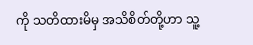ကို သတိထားမိမှ အသိစိတ်တို့ဟာ သူ့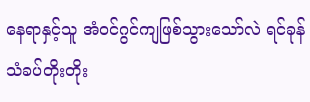နေရာနှင့်သူ အံ၀င်ဂွင်ကျဖြစ်သွားသော်လဲ ရင်ခုန်သံခပ်တိုးတိုး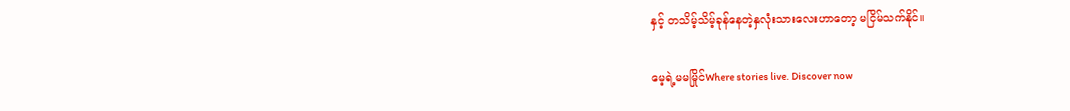နှင့် တသိမ့်သိမ့်ခုန်နေတဲ့နှလုံးသားလေးဟာတော့ မငြိမ်သက်နိုင်။

မေ့ရဲ့မမမြိုင်Where stories live. Discover now